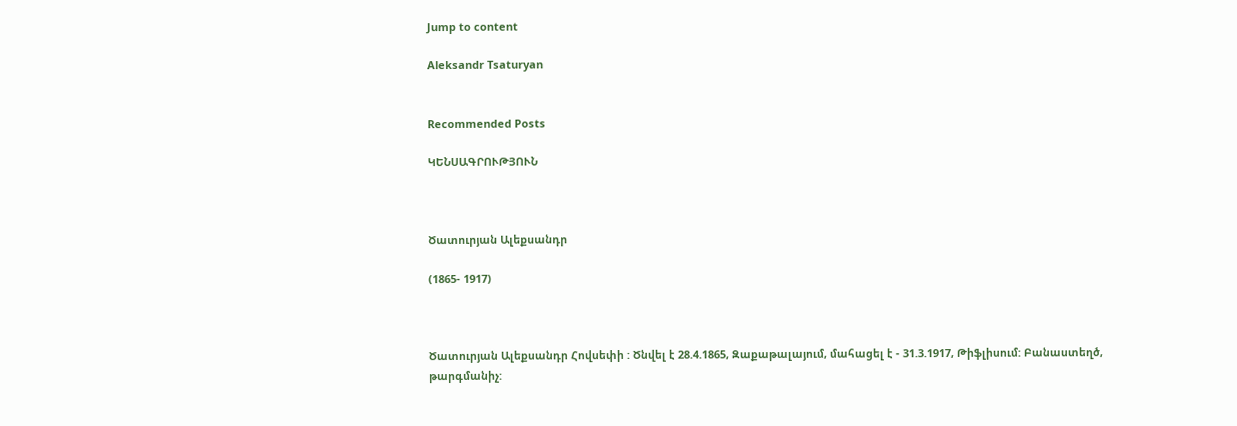Jump to content

Aleksandr Tsaturyan


Recommended Posts

ԿԵՆՍԱԳՐՈՒԹՅՈՒՆ



Ծատուրյան Ալեքսանդր

(1865- 1917)



Ծատուրյան Ալեքսանդր Հովսեփի : Ծնվել է 28.4.1865, Զաքաթալայում, մահացել է - 31.3.1917, Թիֆլիսում: Բանաստեղծ, թարգմանիչ: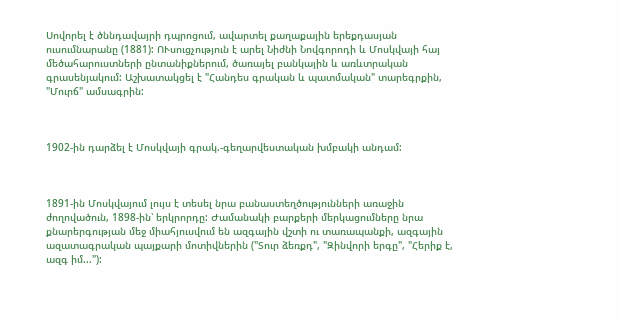Սովորել է ծննդավայրի դպրոցում, ավարտել քաղաքային երեքդասյան ուսումնարանը (1881): ՈՒսուցչություն է արել Նիժնի Նովգորոդի և Մոսկվայի հայ մեծահարուստների ընտանիքներում, ծառայել բանկային և առևտրական գրասենյակում: Աշխատակցել է "Հանդես գրական և պատմական" տարեգրքին, "Մուրճ" ամսագրին:



1902-ին դարձել է Մոսկվայի գրակ.-գեղարվեստական խմբակի անդամ:



1891-ին Մոսկվայում լույս է տեսել նրա բանաստեղծությունների առաջին ժողովածուն, 1898-ին՝ երկրորդը: Ժամանակի բարքերի մերկացումները նրա քնարերգության մեջ միահյուսվում են ազգային վշտի ու տառապանքի, ազգային ազատագրական պայքարի մոտիվներին ("Տուր ձեռքդ", "Զինվորի երգը", "Հերիք է, ազգ իմ..."):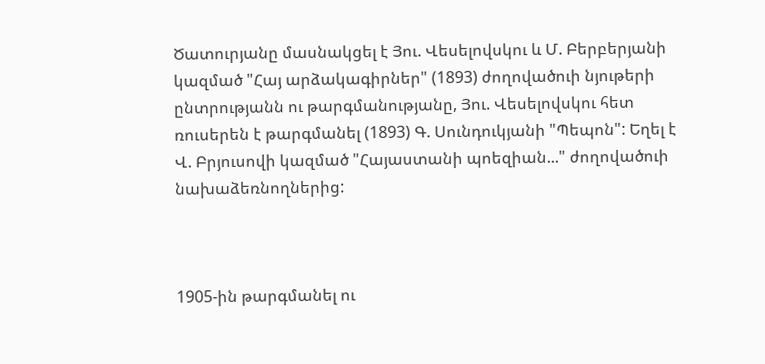Ծատուրյանը մասնակցել է Յու. Վեսելովսկու և Մ. Բերբերյանի կազմած "Հայ արձակագիրներ" (1893) ժողովածուի նյութերի ընտրությանն ու թարգմանությանը, Յու. Վեսելովսկու հետ ռուսերեն է թարգմանել (1893) Գ. Սունդուկյանի "Պեպոն": Եղել է Վ. Բրյուսովի կազմած "Հայաստանի պոեզիան..." ժողովածուի նախաձեռնողներից:



1905-ին թարգմանել ու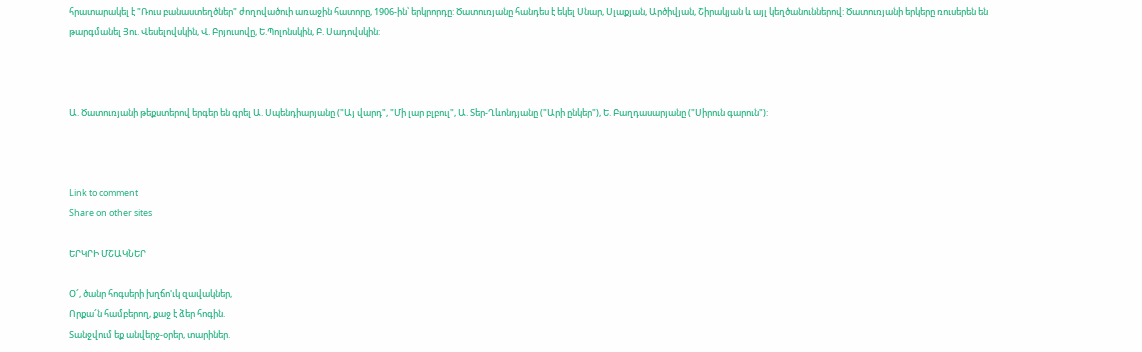հրատարակել է "Ռուս բանաստեղծներ" ժողովածուի առաջին հատորը, 1906-ին՝ երկրորդը: Ծատուռյանը հանդես է եկել Սնար, Սլաքյան, Արծիվյան, Շիրակյան և այլ կեղծանուններով: Ծատուռյանի երկերը ռուսերեն են թարգմանել Յու. Վեսելովսկին, Վ. Բրյուսովը, Ե.Պոլոնսկին, Բ. Սադովսկին:



Ա. Ծատուռյանի թեքստերով երգեր են գրել Ա. Սպենդիարյանը ("Այ վարդ", "Մի լար բլբուլ", Ա. Տեր-Ղևոնդյանը ("Արի ընկեր"), Ե. Բաղդասարյանը ("Սիրուն գարուն"):



Link to comment
Share on other sites

ԵՐԿՐԻ ՄՇԱԿՆԵՐ

Օ՜, ծանր հոգսերի խղճո'ւկ զավակներ,
Որքա՜ն համբերող, քաջ է ձեր հոգին.
Տանջվում եք անվերջ-օրեր, տարիներ.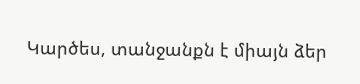Կարծես, տանջանքն է միայն ձեր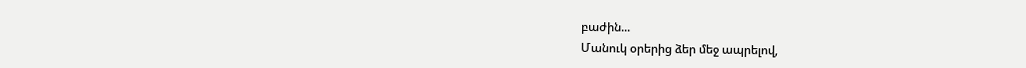բաժին...
Մանուկ օրերից ձեր մեջ ապրելով,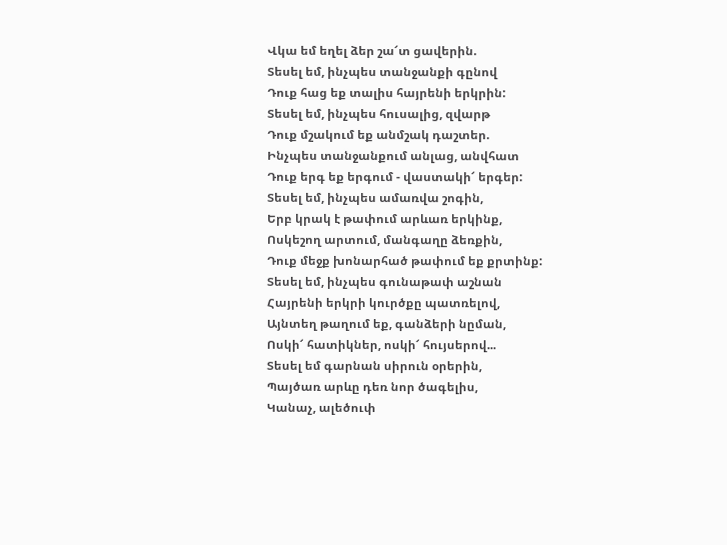Վկա եմ եղել ձեր շա՜տ ցավերին.
Տեսել եմ, ինչպես տանջանքի գընով
Դուք հաց եք տալիս հայրենի երկրին:
Տեսել եմ, ինչպես հուսալից, զվարթ
Դուք մշակում եք անմշակ դաշտեր.
Ինչպես տանջանքում անլաց, անվհատ
Դուք երգ եք երգում - վաստակի՜ երգեր:
Տեսել եմ, ինչպես ամառվա շոգին,
Երբ կրակ է թափում արևառ երկինք,
Ոսկեշող արտում, մանգաղը ձեռքին,
Դուք մեջք խոնարհած թափում եք քրտինք:
Տեսել եմ, ինչպես գունաթափ աշնան
Հայրենի երկրի կուրծքը պատռելով,
Այնտեղ թաղում եք, գանձերի նըման,
Ոսկի՜ հատիկներ, ոսկի՜ հույսերով...
Տեսել եմ գարնան սիրուն օրերին,
Պայծառ արևը դեռ նոր ծագելիս,
Կանաչ, ալեծուփ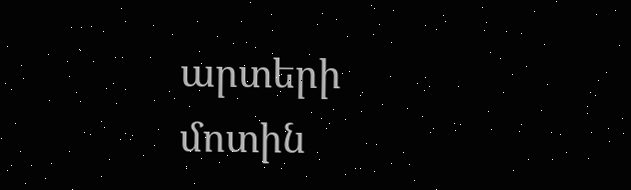արտերի մոտին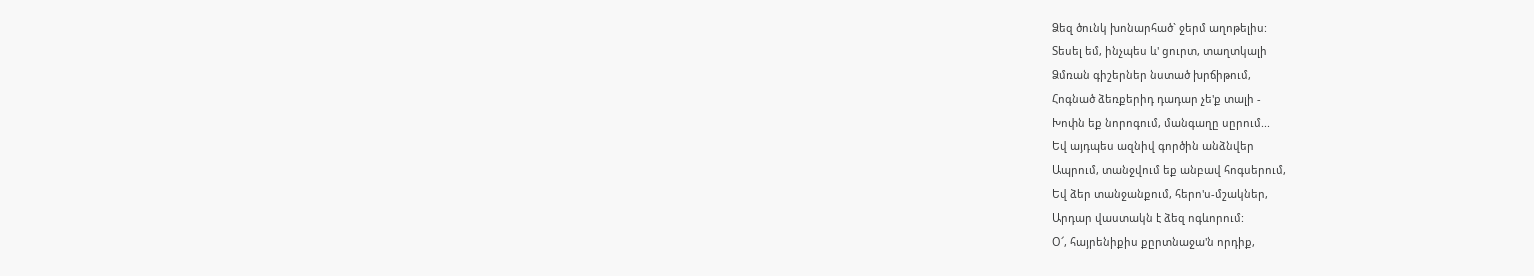Ձեզ ծունկ խոնարհած` ջերմ աղոթելիս:
Տեսել եմ, ինչպես և' ցուրտ, տաղտկալի
Ձմռան գիշերներ նստած խրճիթում,
Հոգնած ձեռքերիդ դադար չե'ք տալի -
Խոփն եք նորոգում, մանգաղը սըրում...
Եվ այդպես ազնիվ գործին անձնվեր
Ապրում, տանջվում եք անբավ հոգսերում,
Եվ ձեր տանջանքում, հերո'ս-մշակներ,
Արդար վաստակն է ձեզ ոգևորում:
Օ՜, հայրենիքիս քըրտնաջա'ն որդիք,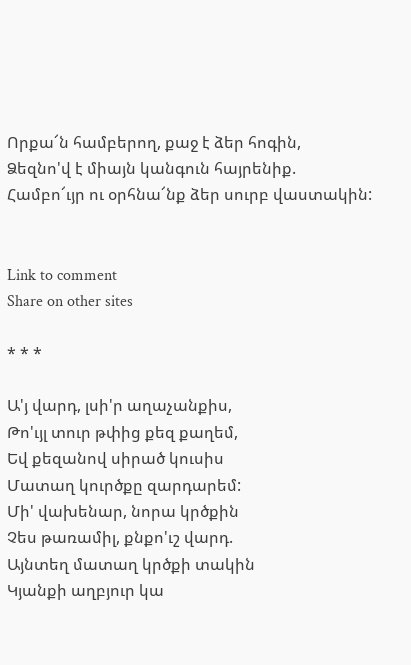Որքա՜ն համբերող, քաջ է ձեր հոգին,
Ձեզնո'վ է միայն կանգուն հայրենիք.
Համբո՜ւյր ու օրհնա՜նք ձեր սուրբ վաստակին:


Link to comment
Share on other sites

* * *

Ա'յ վարդ, լսի'ր աղաչանքիս,
Թո'ւյլ տուր թփից քեզ քաղեմ,
Եվ քեզանով սիրած կուսիս
Մատաղ կուրծքը զարդարեմ:
Մի' վախենար, նորա կրծքին
Չես թառամիլ, քնքո'ւշ վարդ.
Այնտեղ մատաղ կրծքի տակին
Կյանքի աղբյուր կա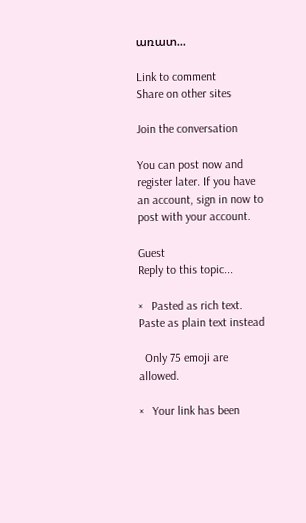առատ...

Link to comment
Share on other sites

Join the conversation

You can post now and register later. If you have an account, sign in now to post with your account.

Guest
Reply to this topic...

×   Pasted as rich text.   Paste as plain text instead

  Only 75 emoji are allowed.

×   Your link has been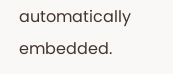automatically embedded.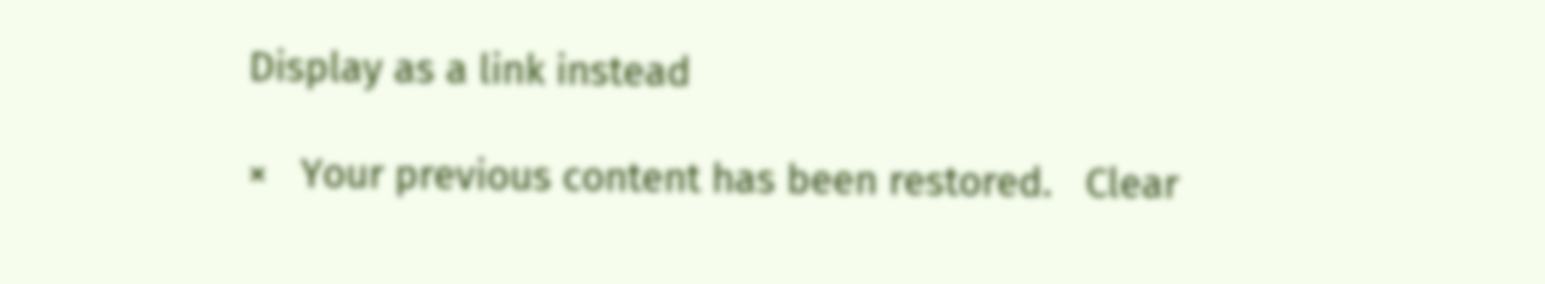Display as a link instead

×   Your previous content has been restored.   Clear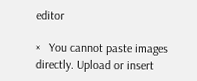editor

×   You cannot paste images directly. Upload or insert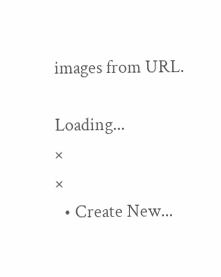images from URL.

Loading...
×
×
  • Create New...